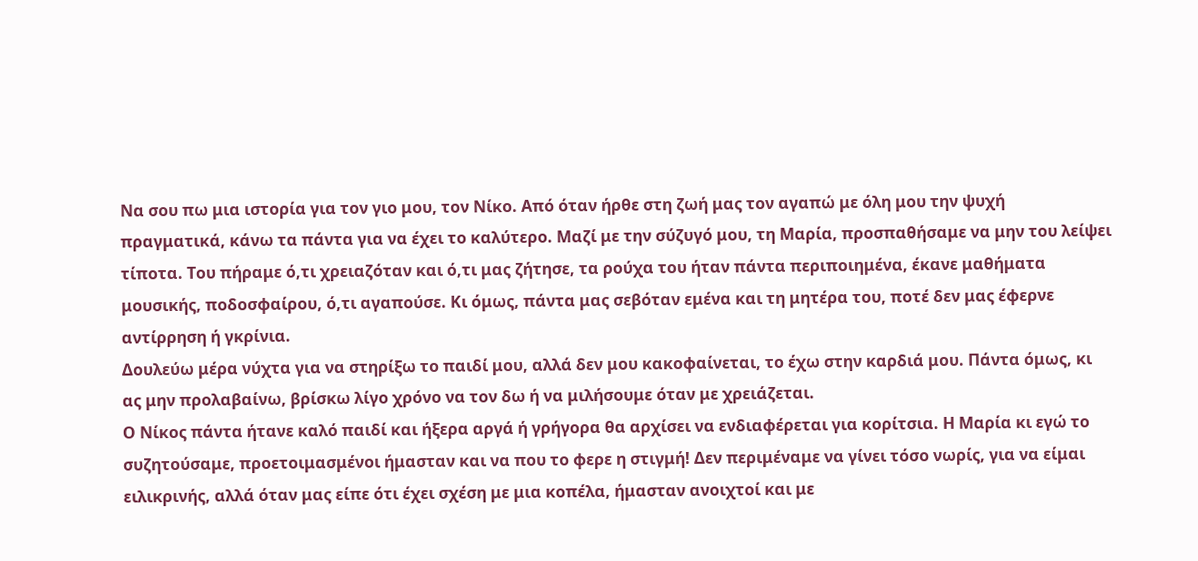Να σου πω μια ιστορία για τον γιο μου, τον Νίκο. Από όταν ήρθε στη ζωή μας τον αγαπώ με όλη μου την ψυχή πραγματικά, κάνω τα πάντα για να έχει το καλύτερο. Μαζί με την σύζυγό μου, τη Μαρία, προσπαθήσαμε να μην του λείψει τίποτα. Του πήραμε ό,τι χρειαζόταν και ό,τι μας ζήτησε, τα ρούχα του ήταν πάντα περιποιημένα, έκανε μαθήματα μουσικής, ποδοσφαίρου, ό,τι αγαπούσε. Κι όμως, πάντα μας σεβόταν εμένα και τη μητέρα του, ποτέ δεν μας έφερνε αντίρρηση ή γκρίνια.
Δουλεύω μέρα νύχτα για να στηρίξω το παιδί μου, αλλά δεν μου κακοφαίνεται, το έχω στην καρδιά μου. Πάντα όμως, κι ας μην προλαβαίνω, βρίσκω λίγο χρόνο να τον δω ή να μιλήσουμε όταν με χρειάζεται.
Ο Νίκος πάντα ήτανε καλό παιδί και ήξερα αργά ή γρήγορα θα αρχίσει να ενδιαφέρεται για κορίτσια. Η Μαρία κι εγώ το συζητούσαμε, προετοιμασμένοι ήμασταν και να που το φερε η στιγμή! Δεν περιμέναμε να γίνει τόσο νωρίς, για να είμαι ειλικρινής, αλλά όταν μας είπε ότι έχει σχέση με μια κοπέλα, ήμασταν ανοιχτοί και με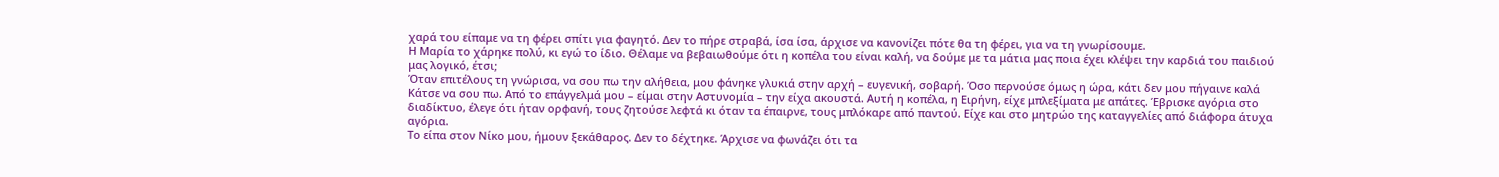χαρά του είπαμε να τη φέρει σπίτι για φαγητό. Δεν το πήρε στραβά, ίσα ίσα, άρχισε να κανονίζει πότε θα τη φέρει, για να τη γνωρίσουμε.
Η Μαρία το χάρηκε πολύ, κι εγώ το ίδιο. Θέλαμε να βεβαιωθούμε ότι η κοπέλα του είναι καλή, να δούμε με τα μάτια μας ποια έχει κλέψει την καρδιά του παιδιού μας λογικό, έτσι;
Όταν επιτέλους τη γνώρισα, να σου πω την αλήθεια, μου φάνηκε γλυκιά στην αρχή – ευγενική, σοβαρή. Όσο περνούσε όμως η ώρα, κάτι δεν μου πήγαινε καλά Κάτσε να σου πω. Από το επάγγελμά μου – είμαι στην Αστυνομία – την είχα ακουστά. Αυτή η κοπέλα, η Ειρήνη, είχε μπλεξίματα με απάτες. Έβρισκε αγόρια στο διαδίκτυο, έλεγε ότι ήταν ορφανή, τους ζητούσε λεφτά κι όταν τα έπαιρνε, τους μπλόκαρε από παντού. Είχε και στο μητρώο της καταγγελίες από διάφορα άτυχα αγόρια.
Το είπα στον Νίκο μου, ήμουν ξεκάθαρος. Δεν το δέχτηκε. Άρχισε να φωνάζει ότι τα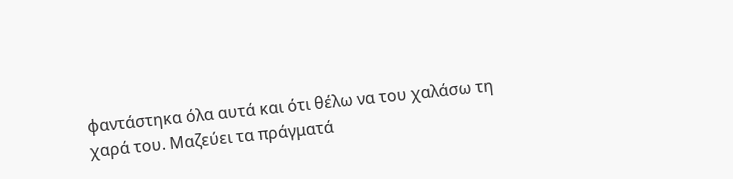φαντάστηκα όλα αυτά και ότι θέλω να του χαλάσω τη χαρά του. Μαζεύει τα πράγματά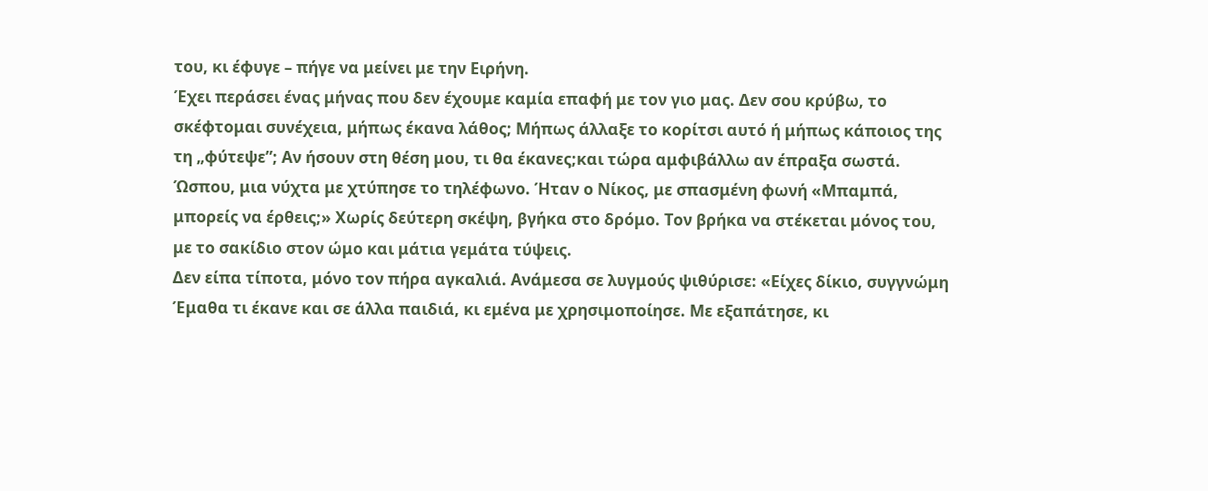του, κι έφυγε – πήγε να μείνει με την Ειρήνη.
Έχει περάσει ένας μήνας που δεν έχουμε καμία επαφή με τον γιο μας. Δεν σου κρύβω, το σκέφτομαι συνέχεια, μήπως έκανα λάθος; Μήπως άλλαξε το κορίτσι αυτό ή μήπως κάποιος της τη „φύτεψε”; Αν ήσουν στη θέση μου, τι θα έκανες;και τώρα αμφιβάλλω αν έπραξα σωστά. Ώσπου, μια νύχτα με χτύπησε το τηλέφωνο. Ήταν ο Νίκος, με σπασμένη φωνή «Μπαμπά, μπορείς να έρθεις;» Χωρίς δεύτερη σκέψη, βγήκα στο δρόμο. Τον βρήκα να στέκεται μόνος του, με το σακίδιο στον ώμο και μάτια γεμάτα τύψεις.
Δεν είπα τίποτα, μόνο τον πήρα αγκαλιά. Ανάμεσα σε λυγμούς ψιθύρισε: «Είχες δίκιο, συγγνώμη Έμαθα τι έκανε και σε άλλα παιδιά, κι εμένα με χρησιμοποίησε. Με εξαπάτησε, κι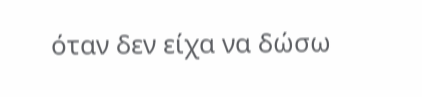όταν δεν είχα να δώσω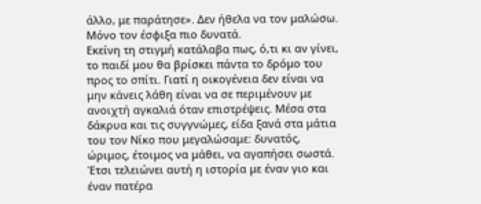άλλο, με παράτησε». Δεν ήθελα να τον μαλώσω. Μόνο τον έσφιξα πιο δυνατά.
Εκείνη τη στιγμή κατάλαβα πως, ό,τι κι αν γίνει, το παιδί μου θα βρίσκει πάντα το δρόμο του προς το σπίτι. Γιατί η οικογένεια δεν είναι να μην κάνεις λάθη είναι να σε περιμένουν με ανοιχτή αγκαλιά όταν επιστρέψεις. Μέσα στα δάκρυα και τις συγγνώμες, είδα ξανά στα μάτια του τον Νίκο που μεγαλώσαμε: δυνατός, ώριμος, έτοιμος να μάθει, να αγαπήσει σωστά.
Έτσι τελειώνει αυτή η ιστορία με έναν γιο και έναν πατέρα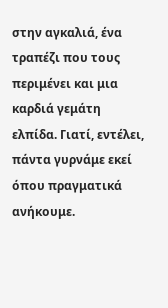στην αγκαλιά, ένα τραπέζι που τους περιμένει και μια καρδιά γεμάτη ελπίδα. Γιατί, εντέλει, πάντα γυρνάμε εκεί όπου πραγματικά ανήκουμε.